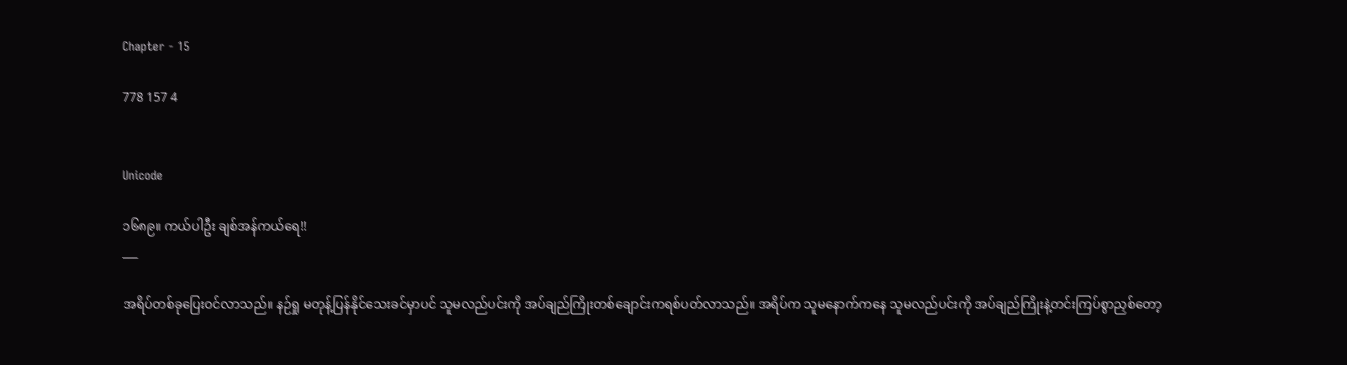Chapter - 15

778 157 4


Unicode

၁၆၈၉။ ကယ်ပါဦး ချစ်အန်ကယ်ရေ!!
___

အရိပ်တစ်ခုပြေးဝင်လာသည်။ နဉ်ရှု မတုန့်ပြန်နိုင်သေးခင်မှာပင် သူမလည်ပင်းကို အပ်ချည်ကြိုးတစ်ချောင်းကရစ်ပတ်လာသည်။ အရိပ်က သူမနောက်ကနေ သူမလည်ပင်းကို အပ်ချည်ကြိုးနဲ့တင်းကြပ်စွာညှစ်တော့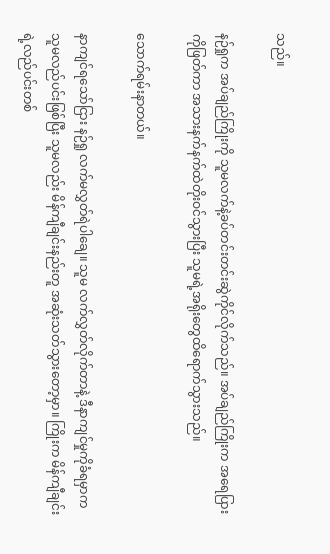သည်။

နဉ်ရှုက အပ်ချည်ကြိုးကို သူမလက်နဲ့ခပ်တင်းတင်းဆွဲကိုင်လိုက်သည်။ အပ်ချည်ကြိုးက အရေပြားကိုဖြတ်ကာ အသားနက်နက်ထဲတိုးဝင်သွားပြီး သူမရဲ့အရိုးတွေထိရောက်သွားသည်။

သောက်ရမ်းနာတယ်။

နာကျင်ရသော်ငြား နဉ်ရှု လက်မလွှတ်ရဲပါချေ။ သူမ လက်လွှတ်လိုက်တာနဲ့ ဒီနာကျင်မှုကိုခံရမှာက သူမလည်ပင်းဖြစ်ပြီး သူမလည်း မိန်ကျီချင်းနည်းတူ အဆုံးသတ်သွားတော့မှာ။ ကြိုးက မိန်ကျီချင်းရဲ့လည်ပင်းတစ်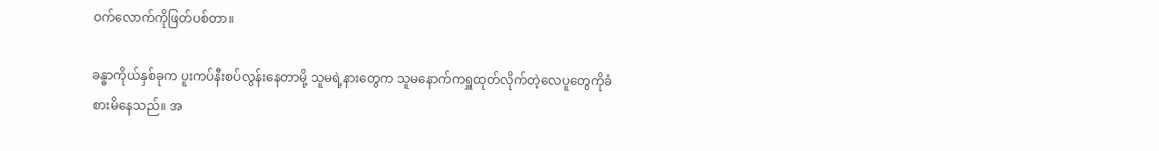ဝက်လောက်ကိုဖြတ်ပစ်တာ။

ခန္ဓာကိုယ်နှစ်ခုက ပူးကပ်နီးစပ်လွန်းနေတာမို့ သူမရဲ့နားတွေက သူမနောက်ကရှူထုတ်လိုက်တဲ့လေပူတွေကိုခံစားမိနေသည်။ အ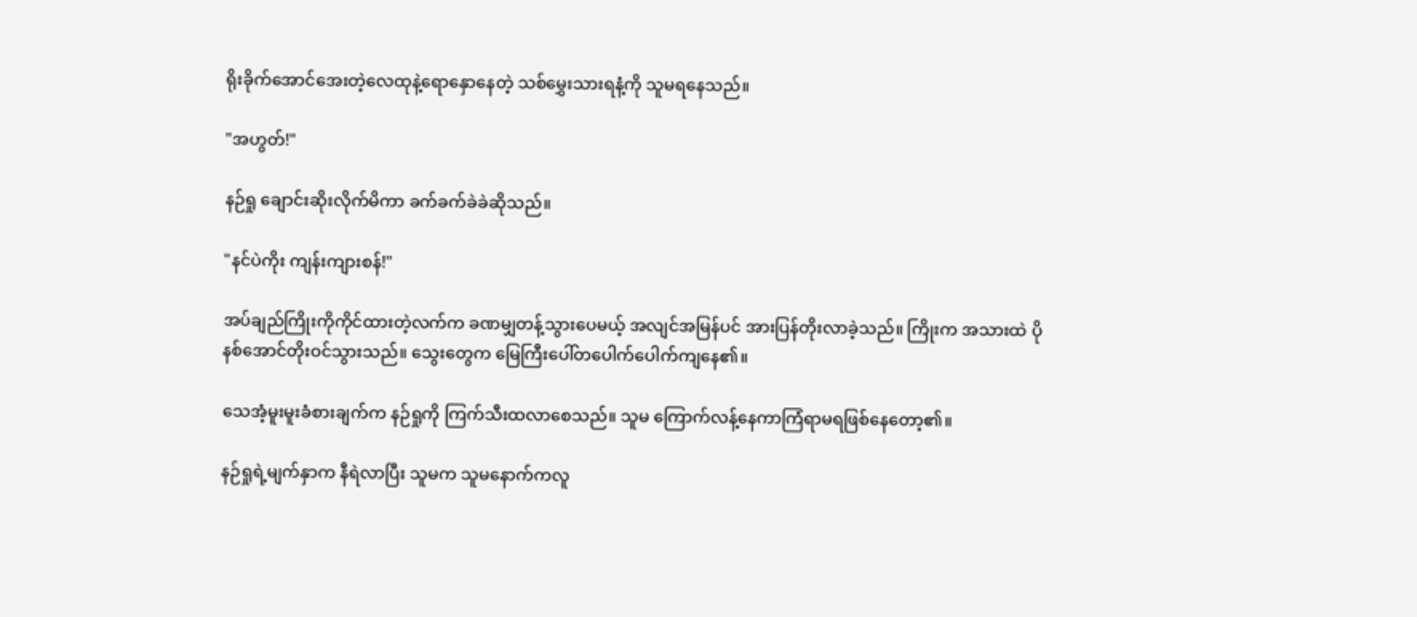ရိုးခိုက်အောင်အေးတဲ့လေထုနဲ့ရောနှောနေတဲ့ သစ်မွှေးသားရနံ့ကို သူမရနေသည်။

"အဟွတ်!"

နဉ်ရှု ချောင်းဆိုးလိုက်မိကာ ခက်ခက်ခဲခဲဆိုသည်။

"နင်ပဲကိုး ကျန်းကျားစန်!"

အပ်ချည်ကြိုးကိုကိုင်ထားတဲ့လက်က ခဏမျှတန့်သွားပေမယ့် အလျင်အမြန်ပင် အားပြန်တိုးလာခဲ့သည်။ ကြိုးက အသားထဲ ပိုနစ်အောင်တိုးဝင်သွားသည်။ သွေးတွေက မြေကြီးပေါ်တပေါက်ပေါက်ကျနေ၏။

သေအံ့မူးမူးခံစားချက်က နဉ်ရှုကို ကြက်သီးထလာစေသည်။ သူမ ကြောက်လန့်နေကာကြံရာမရဖြစ်နေတော့၏။

နဉ်ရှုရဲ့မျက်နှာက နီရဲလာပြီး သူမက သူမနောက်ကလူ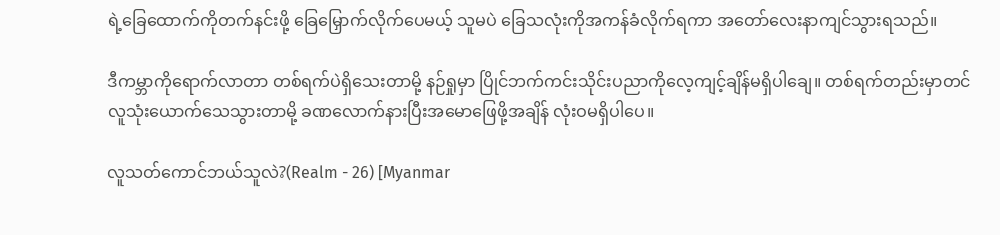ရဲ့ခြေထောက်ကိုတက်နင်းဖို့ ခြေမြှောက်လိုက်ပေမယ့် သူမပဲ ခြေသလုံးကိုအကန်ခံလိုက်ရကာ အတော်လေးနာကျင်သွားရသည်။

ဒီကမ္ဘာကိုရောက်လာတာ တစ်ရက်ပဲရှိသေးတာမို့ နဉ်ရှုမှာ ပြိုင်ဘက်ကင်းသိုင်းပညာကိုလေ့ကျင့်ချိန်မရှိပါချေ။ တစ်ရက်တည်းမှာတင် လူ‌သုံးယောက်သေသွားတာမို့ ခဏလောက်နားပြီးအမောဖြေဖို့အချိန် လုံးဝမရှိပါပေ။

လူသတ်ကောင်ဘယ်သူလဲ?(Realm - 26) [Myanmar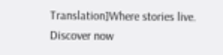Translation]Where stories live. Discover now